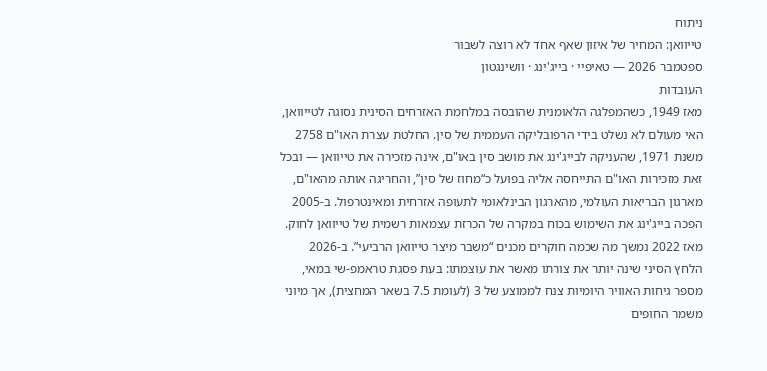ניתוח
טייוואן: המחיר של איזון שאף אחד לא רוצה לשבור
ספטמבר 2026 — טאיפיי · בייג'ינג · וושינגטון
העובדות
מאז 1949, כשהמפלגה הלאומנית שהובסה במלחמת האזרחים הסינית נסוגה לטייוואן, האי מעולם לא נשלט בידי הרפובליקה העממית של סין. החלטת עצרת האו"ם 2758 משנת 1971, שהעניקה לבייג'ינג את מושב סין באו"ם, אינה מזכירה את טייוואן — ובכל זאת מזכירות האו"ם התייחסה אליה בפועל כ“מחוז של סין”, והחריגה אותה מהאו"ם, מארגון הבריאות העולמי, מהארגון הבינלאומי לתעופה אזרחית ומאינטרפול. ב-2005 הפכה בייג'ינג את השימוש בכוח במקרה של הכרזת עצמאות רשמית של טייוואן לחוק.
מאז 2022 נמשך מה שכמה חוקרים מכנים “משבר מיצר טייוואן הרביעי”. ב-2026 הלחץ הסיני שינה יותר את צורתו מאשר את עוצמתו: בעת פסגת טראמפ-שי במאי, מספר גיחות האוויר היומיות צנח לממוצע של 3 (לעומת 7.5 בשאר המחצית), אך מיוני משמר החופים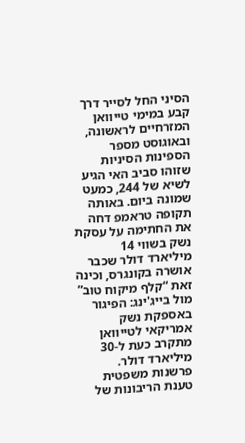הסיני החל לסייר דרך קבע במימי טייוואן המזרחיים לראשונה, ובאוגוסט מספר הספינות הסיניות שזוהו סביב האי הגיע לשיא של 244, כמעט שמונה ביום. באותה תקופה טראמפ דחה את החתימה על עסקת נשק בשווי 14 מיליארד דולר שכבר אושרה בקונגרס, וכינה זאת “קלף מיקוח טוב” מול בייג'ינג: הפיגור באספקת נשק אמריקאי לטייוואן מתקרב כעת ל-30 מיליארד דולר.
פרשנות משפטית
טענת הריבונות של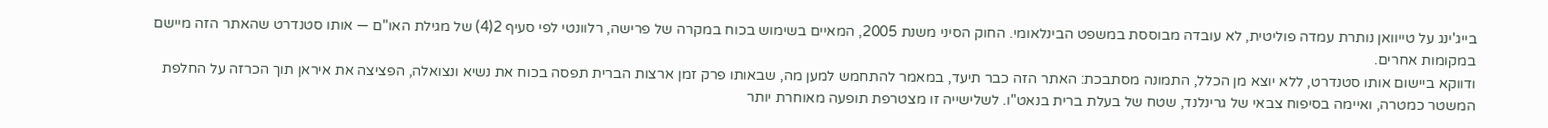בייג'ינג על טייוואן נותרת עמדה פוליטית, לא עובדה מבוססת במשפט הבינלאומי. החוק הסיני משנת 2005, המאיים בשימוש בכוח במקרה של פרישה, רלוונטי לפי סעיף 2(4) של מגילת האו"ם — אותו סטנדרט שהאתר הזה מיישם במקומות אחרים.
ודווקא ביישום אותו סטנדרט, ללא יוצא מן הכלל, התמונה מסתבכת: האתר הזה כבר תיעד, במאמר להתחמש למען מה, שבאותו פרק זמן ארצות הברית תפסה בכוח את נשיא ונצואלה, הפציצה את איראן תוך הכרזה על החלפת המשטר כמטרה, ואיימה בסיפוח צבאי של גרינלנד, שטח של בעלת ברית בנאט"ו. לשלישייה זו מצטרפת תופעה מאוחרת יותר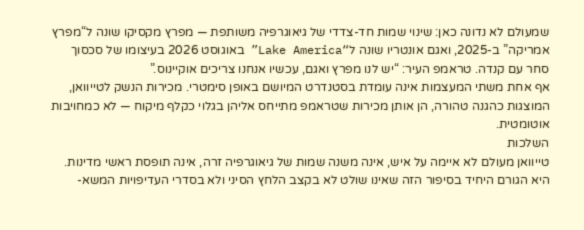שמעולם לא נדונה כאן: שינוי שמות חד-צדדי של גיאוגרפיה משותפת — מפרץ מקסיקו שונה ל“מפרץ אמריקה” ב-2025, ואגם אונטריו שונה ל“Lake America” באוגוסט 2026 בעיצומו של סכסוך סחר עם קנדה. טראמפ העיר: “יש לנו מפרץ ואגם, עכשיו אנחנו צריכים אוקיינוס.”
אף אחת משתי המעצמות אינה עומדת בסטנדרט המיושם באופן סימטרי. מכירות הנשק לטייוואן, המוצגות כהגנה טהורה, הן אותן מכירות שטראמפ מתייחס אליהן בגלוי כקלף מיקוח — לא כמחויבות אוטומטית.
השלכות
טייוואן מעולם לא איימה על איש, אינה משנה שמות של גיאוגרפיה זרה, אינה תופסת ראשי מדינות. היא הגורם היחיד בסיפור הזה שאינו שולט לא בקצב הלחץ הסיני ולא בסדרי העדיפויות המשא-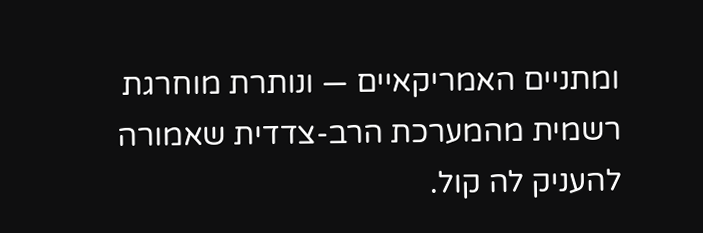ומתניים האמריקאיים — ונותרת מוחרגת רשמית מהמערכת הרב-צדדית שאמורה להעניק לה קול.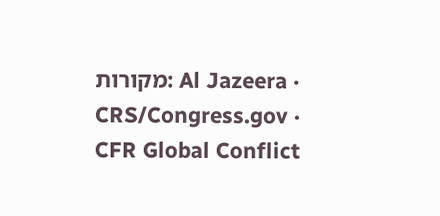מקורות: Al Jazeera · CRS/Congress.gov · CFR Global Conflict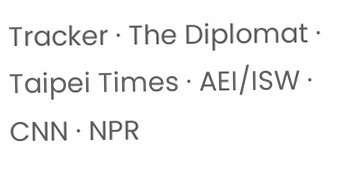Tracker · The Diplomat · Taipei Times · AEI/ISW · CNN · NPR